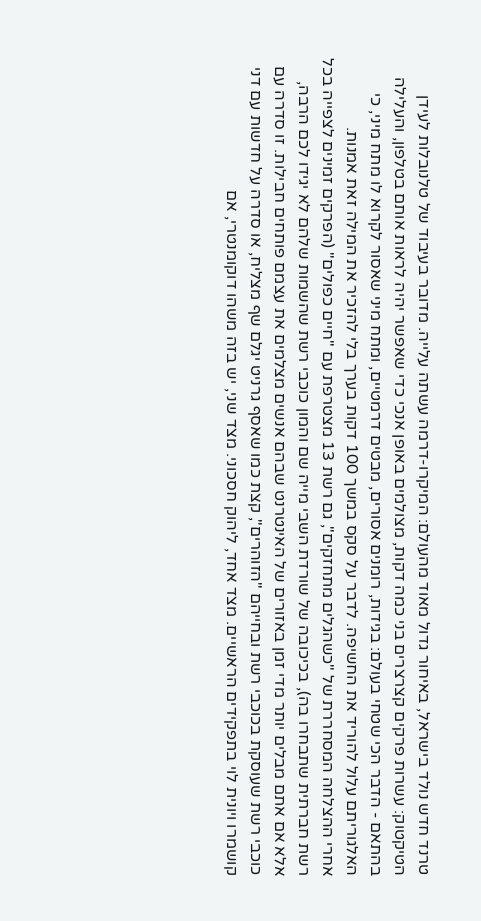טרנד חדש נולד בישראל, באיחור גדול מאוד מהעולם: המיקרו-דרמה עשתה עלייה. מדובר בעיבוד של טלנובלות לעידן הטיקטוק: עשרות פרקים קצרצרים בני כמה דקות, מצולמים באופן אנכי כדי שאפשר יהיה לראות אותם בטלפון, והעלילה בהתאם - הדבר הכי שטחי בעולם: בגידות, רומנים אסורים, מבטים דרמטיים, ומתח מיני שאסור לקרוא לו מתח מיני, כי האלגוריתם עלול להוריד את החשיפה. לדבר על סקס במשך 100 דקות בערך בלי להזכיר את המילה זאת אמנות.
אחרי ההצלחה המסחררת של "כשהגלים מתחזקים", גם רשת 13 מצטרפת עם "חיים כפולים" (הפרקים זמינים לצפייה בכל רשת חברתית שתבחרו בה), בכיכובה של שורדת השבי מייה שם והמון כוכבי רשת שהשמות שלהם לא יגידו לכם הרבה, אלא אם אתם מבלים יותר מדי זמן באזורים של האינטרנט שבהם אנשים מצלמים את עצמם פותחים חבילות. זו סדרה עם כוכבי רשת שעוסקת בכוכבי רשת ובחייהם "הזוהרים", קצת כמו שאסף גרניט יגלם שף מצליח, או סדרה על חדשות עם דני קושמרו ויונית לוי בתפקידים הראשיים. מצד אחד, ליהוק חסכוני. מצד שני, יש בזה משהו דוקומנטרי, אם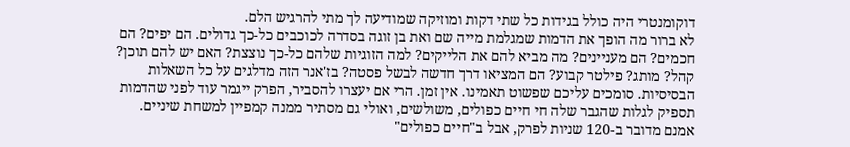דוקומנטרי היה כולל בגידות כל שתי דקות ומוזיקה שמודיעה לך מתי להרגיש הלם.
לא ברור מה הופך את הדמות שמגלמת מייה שם ואת בן זוגה בסדרה לכוכבים כל-כך גדולים. הם יפים? הם חכמים? הם מעניינים? מה מביא להם את הלייקים? למה הזוגיות שלהם כל-כך נוצצת? האם יש להם תוכן? קהל? מותג? פילטר קבוע? הם המציאו דרך חדשה לבשל פסטה? בז'אנר הזה מדלגים על כל השאלות הבסיסיות. סומכים עליכם שפשוט תאמינו. אין זמן. הרי אם יעצרו להסביר, הפרק ייגמר עוד לפני שהדמות תספיק לגלות שהגבר שלה חי חיים כפולים, משולשים, ואולי גם מסתיר ממנה קמפיין למשחת שיניים.
אמנם מדובר ב-120 שניות לפרק, אבל ב"חיים כפולים"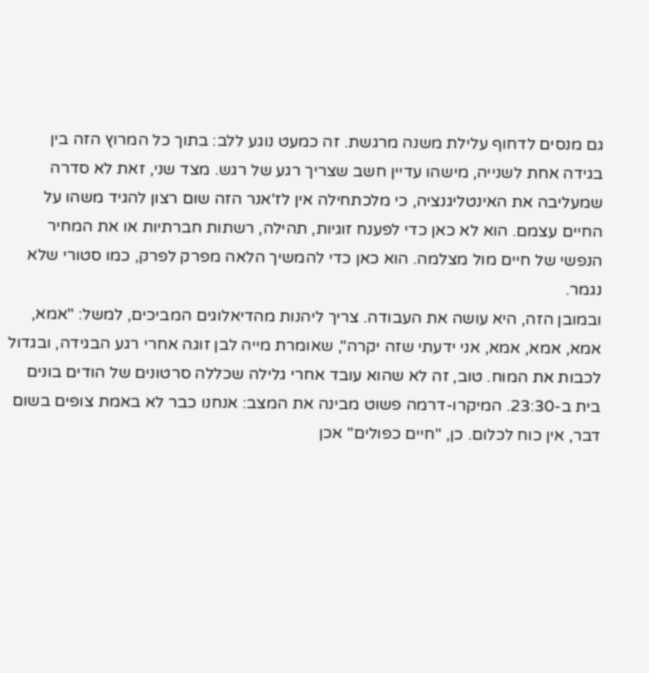גם מנסים לדחוף עלילת משנה מרגשת. זה כמעט נוגע ללב: בתוך כל המרוץ הזה בין בגידה אחת לשנייה, מישהו עדיין חשב שצריך רגע של רגש. מצד שני, זאת לא סדרה שמעליבה את האינטליגנציה, כי מלכתחילה אין לז'אנר הזה שום רצון להגיד משהו על החיים עצמם. הוא לא כאן כדי לפענח זוגיות, תהילה, רשתות חברתיות או את המחיר הנפשי של חיים מול מצלמה. הוא כאן כדי להמשיך הלאה מפרק לפרק, כמו סטורי שלא נגמר.
ובמובן הזה, היא עושה את העבודה. צריך ליהנות מהדיאלוגים המביכים, למשל: "אמא, אמא, אמא, אמא, אני ידעתי שזה יקרה", שאומרת מייה לבן זוגה אחרי רגע הבגידה, ובגדול לכבות את המוח. טוב, זה לא שהוא עובד אחרי גלילה שכללה סרטונים של הודים בונים בית ב-23:30. המיקרו-דרמה פשוט מבינה את המצב: אנחנו כבר לא באמת צופים בשום דבר, אין כוח לכלום. כן, "חיים כפולים" אכן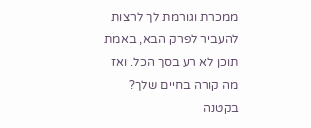ממכרת וגורמת לך לרצות להעביר לפרק הבא, באמת תוכן לא רע בסך הכל. ואז מה קורה בחיים שלך?
בקטנה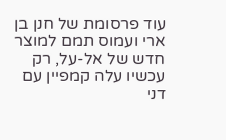עוד פרסומת של חנן בן ארי ועמוס תמם למוצר חדש של אל-על, רק עכשיו עלה קמפיין עם דני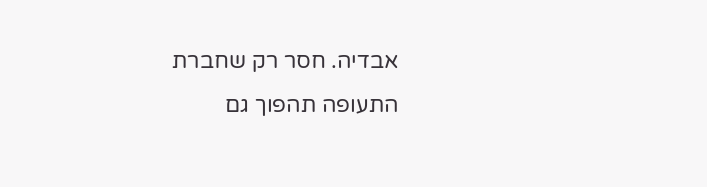אבדיה. חסר רק שחברת התעופה תהפוך גם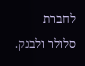לחברת סלולר ולבנק.